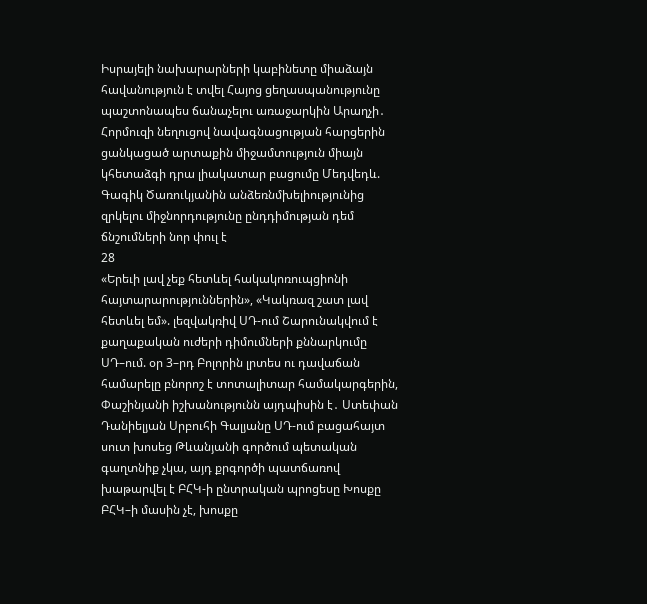Իսրայելի նախարարների կաբինետը միաձայն հավանություն է տվել Հայոց ցեղասպանությունը պաշտոնապես ճանաչելու առաջարկին Արաղչի․ Հորմուզի նեղուցով նավագնացության հարցերին ցանկացած արտաքին միջամտություն միայն կհետաձգի դրա լիակատար բացումը Մեդվեդև. Գագիկ Ծառուկյանին անձեռնմխելիությունից զրկելու միջնորդությունը ընդդիմության դեմ ճնշումների նոր փուլ է
28
«Երեւի լավ չեք հետևել հակակոռուպցիոնի հայտարարություններին», «Կակռազ շատ լավ հետևել եմ». լեզվակռիվ ՍԴ-ում Շարունակվում է քաղաքական ուժերի դիմումների քննարկումը ՍԴ–ում. օր 3–րդ Բոլորին լրտես ու դավաճան համարելը բնորոշ է տոտալիտար համակարգերին, Փաշինյանի իշխանությունն այդպիսին է․ Ստեփան Դանիելյան Սրբուհի Գալյանը ՍԴ-ում բացահայտ սուտ խոսեց Թևանյանի գործում պետական գաղտնիք չկա, այդ քրգործի պատճառով խաթարվել է ԲՀԿ-ի ընտրական պրոցեսը Խոսքը ԲՀԿ–ի մասին չէ, խոսքը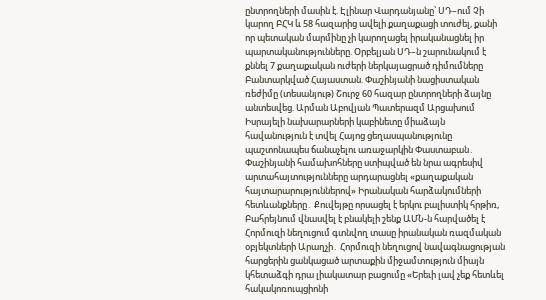ընտրողների մասին է. Էլինար Վարդանյանը՝ ՍԴ–ում Չի կարող ԲՀԿ և 58 հազարից ավելի քաղաքացի տուժել, քանի որ պետական մարմինը չի կարողացել իրականացնել իր պարտականությունները. Օրբելյան ՍԴ–ն շարունակում է քննել 7 քաղաքական ուժերի ներկայացրած դիմումները Բանտարկված Հայաստան. Փաշինյանի նացիստական ռեժիմը (տեսանյութ) Շուրջ 60 հազար ընտրողների ձայնը անտեսվեց. Արման Աբովյան Պատերազմ Արցախում
Իսրայելի նախարարների կաբինետը միաձայն հավանություն է տվել Հայոց ցեղասպանությունը պաշտոնապես ճանաչելու առաջարկին Փաստաբան․ Փաշինյանի համախոհները ստիպված են նրա ագրեսիվ արտահայտությունները արդարացնել «քաղաքական հայտարարություններով» Իրանական հարձակումների հետևանքները․ Քուվեյթը որսացել է երկու բալիստիկ հրթիռ, Բահրեյնում վնասվել է բնակելի շենք ԱՄՆ-ն հարվածել է Հորմուզի նեղուցում գտնվող տասը իրանական ռազմական օբյեկտների Արաղչի․ Հորմուզի նեղուցով նավագնացության հարցերին ցանկացած արտաքին միջամտություն միայն կհետաձգի դրա լիակատար բացումը «Երեւի լավ չեք հետևել հակակոռուպցիոնի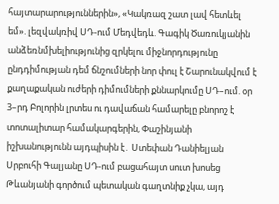հայտարարություններին», «Կակռազ շատ լավ հետևել եմ». լեզվակռիվ ՍԴ-ում Մեդվեդև. Գագիկ Ծառուկյանին անձեռնմխելիությունից զրկելու միջնորդությունը ընդդիմության դեմ ճնշումների նոր փուլ է Շարունակվում է քաղաքական ուժերի դիմումների քննարկումը ՍԴ–ում. օր 3–րդ Բոլորին լրտես ու դավաճան համարելը բնորոշ է տոտալիտար համակարգերին, Փաշինյանի իշխանությունն այդպիսին է․ Ստեփան Դանիելյան Սրբուհի Գալյանը ՍԴ-ում բացահայտ սուտ խոսեց Թևանյանի գործում պետական գաղտնիք չկա, այդ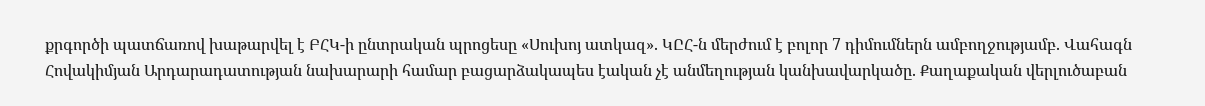քրգործի պատճառով խաթարվել է ԲՀԿ-ի ընտրական պրոցեսը «Սուխոյ ատկազ». ԿԸՀ-ն մերժում է բոլոր 7 դիմումներն ամբողջությամբ. Վահագն Հովակիմյան Արդարադատության նախարարի համար բացարձակապես էական չէ անմեղության կանխավարկածը. Քաղաքական վերլուծաբան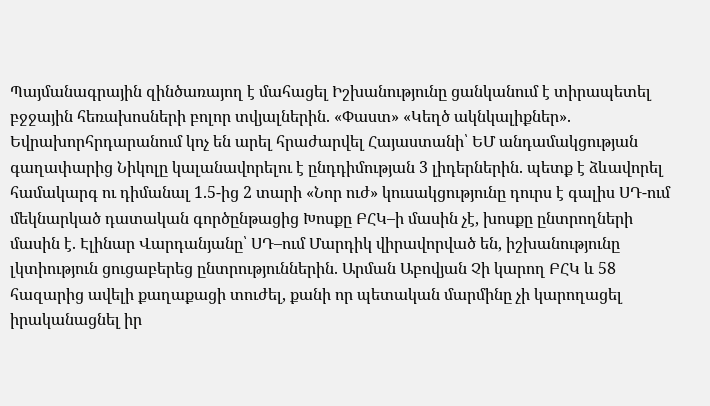Պայմանագրային զինծառայող է մահացել Իշխանությունը ցանկանում է տիրապետել բջջային հեռախոսների բոլոր տվյալներին. «Փաստ» «Կեղծ ակնկալիքներ». Եվրախորհրդարանում կոչ են արել հրաժարվել Հայաստանի՝ ԵՄ անդամակցության գաղափարից Նիկոլը կալանավորելու է ընդդիմության 3 լիդերներին. պետք է ձևավորել համակարգ ու դիմանալ 1.5-ից 2 տարի «Նոր ուժ» կուսակցությունը դուրս է գալիս ՍԴ-ում մեկնարկած դատական գործընթացից Խոսքը ԲՀԿ–ի մասին չէ, խոսքը ընտրողների մասին է. Էլինար Վարդանյանը՝ ՍԴ–ում Մարդիկ վիրավորված են, իշխանությունը լկտիություն ցուցաբերեց ընտրություններին. Արման Աբովյան Չի կարող ԲՀԿ և 58 հազարից ավելի քաղաքացի տուժել, քանի որ պետական մարմինը չի կարողացել իրականացնել իր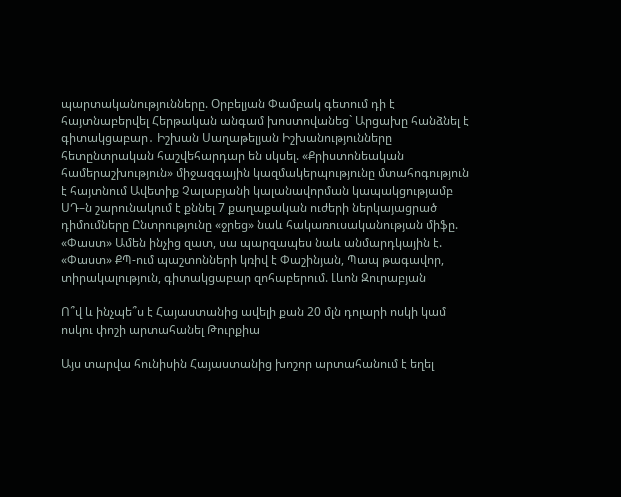պարտականությունները. Օրբելյան Փամբակ գետում դի է հայտնաբերվել Հերթական անգամ խոստովանեց` Արցախը հանձնել է գիտակցաբար․ Իշխան Սաղաթելյան Իշխանությունները հետընտրական հաշվեհարդար են սկսել. «Քրիստոնեական համերաշխություն» միջազգային կազմակերպությունը մտահոգություն է հայտնում Ավետիք Չալաբյանի կալանավորման կապակցությամբ ՍԴ–ն շարունակում է քննել 7 քաղաքական ուժերի ներկայացրած դիմումները Ընտրությունը «ջրեց» նաև հակառուսականության միֆը. «Փաստ» Ամեն ինչից զատ, սա պարզապես նաև անմարդկային է. «Փաստ» ՔՊ-ում պաշտոնների կռիվ է Փաշինյան, Պապ թագավոր, տիրակալություն, գիտակցաբար զոհաբերում. Լևոն Զուրաբյան

Ո՞վ և ինչպե՞ս է Հայաստանից ավելի քան 20 մլն դոլարի ոսկի կամ ոսկու փոշի արտահանել Թուրքիա

Այս տարվա հունիսին Հայաստանից խոշոր արտահանում է եղել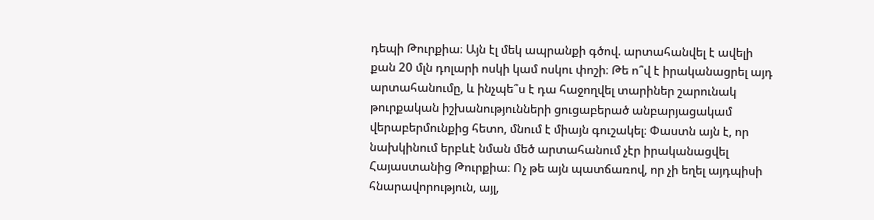դեպի Թուրքիա։ Այն էլ մեկ ապրանքի գծով. արտահանվել է ավելի քան 20 մլն դոլարի ոսկի կամ ոսկու փոշի։ Թե ո՞վ է իրականացրել այդ արտահանումը, և ինչպե՞ս է դա հաջողվել տարիներ շարունակ թուրքական իշխանությունների ցուցաբերած անբարյացակամ վերաբերմունքից հետո, մնում է միայն գուշակել։ Փաստն այն է, որ նախկինում երբևէ նման մեծ արտահանում չէր իրականացվել Հայաստանից Թուրքիա։ Ոչ թե այն պատճառով, որ չի եղել այդպիսի հնարավորություն, այլ,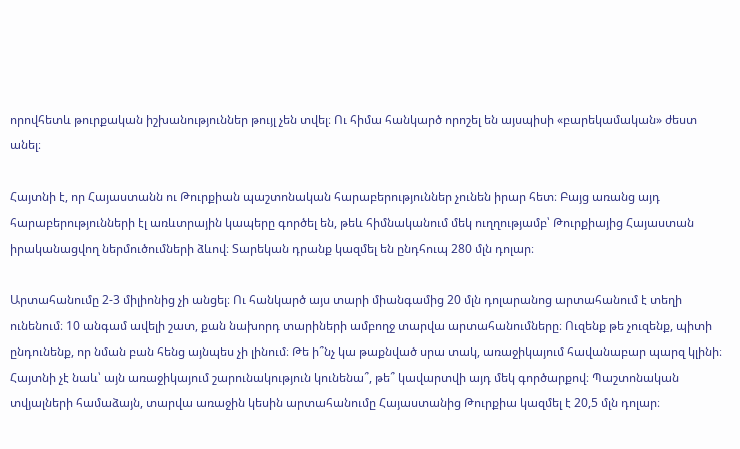որովհետև թուրքական իշխանություններ թույլ չեն տվել։ Ու հիմա հանկարծ որոշել են այսպիսի «բարեկամական» ժեստ անել։

Հայտնի է, որ Հայաստանն ու Թուրքիան պաշտոնական հարաբերություններ չունեն իրար հետ։ Բայց առանց այդ հարաբերությունների էլ առևտրային կապերը գործել են, թեև հիմնականում մեկ ուղղությամբ՝ Թուրքիայից Հայաստան իրականացվող ներմուծումների ձևով։ Տարեկան դրանք կազմել են ընդհուպ 280 մլն դոլար։

Արտահանումը 2-3 միլիոնից չի անցել։ Ու հանկարծ այս տարի միանգամից 20 մլն դոլարանոց արտահանում է տեղի ունենում։ 10 անգամ ավելի շատ, քան նախորդ տարիների ամբողջ տարվա արտահանումները։ Ուզենք թե չուզենք, պիտի ընդունենք, որ նման բան հենց այնպես չի լինում։ Թե ի՞նչ կա թաքնված սրա տակ, առաջիկայում հավանաբար պարզ կլինի։ Հայտնի չէ նաև՝ այն առաջիկայում շարունակություն կունենա՞, թե՞ կավարտվի այդ մեկ գործարքով։ Պաշտոնական տվյալների համաձայն, տարվա առաջին կեսին արտահանումը Հայաստանից Թուրքիա կազմել է 20,5 մլն դոլար։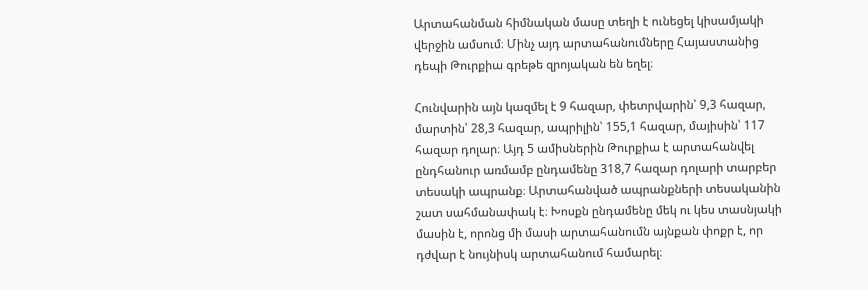Արտահանման հիմնական մասը տեղի է ունեցել կիսամյակի վերջին ամսում։ Մինչ այդ արտահանումները Հայաստանից դեպի Թուրքիա գրեթե զրոյական են եղել։

Հունվարին այն կազմել է 9 հազար, փետրվարին՝ 9,3 հազար, մարտին՝ 28,3 հազար, ապրիլին՝ 155,1 հազար, մայիսին՝ 117 հազար դոլար։ Այդ 5 ամիսներին Թուրքիա է արտահանվել ընդհանուր առմամբ ընդամենը 318,7 հազար դոլարի տարբեր տեսակի ապրանք։ Արտահանված ապրանքների տեսականին շատ սահմանափակ է։ Խոսքն ընդամենը մեկ ու կես տասնյակի մասին է, որոնց մի մասի արտահանումն այնքան փոքր է, որ դժվար է նույնիսկ արտահանում համարել։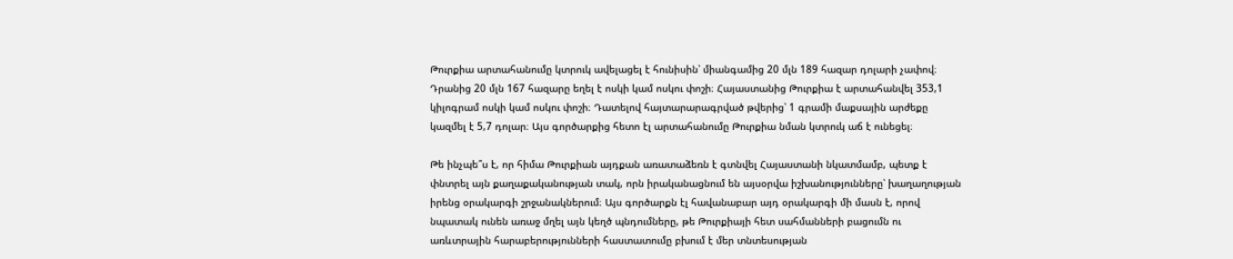Թուրքիա արտահանումը կտրուկ ավելացել է հունիսին՝ միանգամից 20 մլն 189 հազար դոլարի չափով։ Դրանից 20 մլն 167 հազարը եղել է ոսկի կամ ոսկու փոշի։ Հայաստանից Թուրքիա է արտահանվել 353,1 կիլոգրամ ոսկի կամ ոսկու փոշի։ Դատելով հայտարարագրված թվերից՝ 1 գրամի մաքսային արժեքը կազմել է 5,7 դոլար։ Այս գործարքից հետո էլ արտահանումը Թուրքիա նման կտրուկ աճ է ունեցել։

Թե ինչպե՞ս է, որ հիմա Թուրքիան այդքան առատաձեռն է գտնվել Հայաստանի նկատմամբ, պետք է փնտրել այն քաղաքականության տակ, որն իրականացնում են այսօրվա իշխանությունները՝ խաղաղության իրենց օրակարգի շրջանակներում։ Այս գործարքն էլ հավանաբար այդ օրակարգի մի մասն է, որով նպատակ ունեն առաջ մղել այն կեղծ պնդումները, թե Թուրքիայի հետ սահմանների բացումն ու առևտրային հարաբերությունների հաստատումը բխում է մեր տնտեսության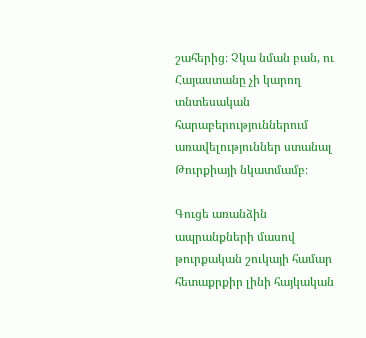շահերից։ Չկա նման բան, ու Հայաստանը չի կարող տնտեսական հարաբերություններում առավելություններ ստանալ Թուրքիայի նկատմամբ։

Գուցե առանձին ապրանքների մասով թուրքական շուկայի համար հետաքրքիր լինի հայկական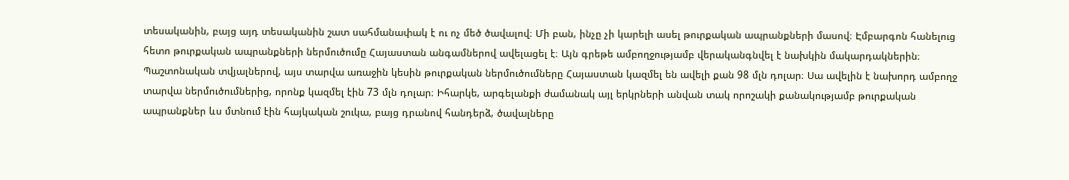տեսականին, բայց այդ տեսականին շատ սահմանափակ է ու ոչ մեծ ծավալով։ Մի բան, ինչը չի կարելի ասել թուրքական ապրանքների մասով։ Էմբարգոն հանելուց հետո թուրքական ապրանքների ներմուծումը Հայաստան անգամներով ավելացել է։ Այն գրեթե ամբողջությամբ վերականգնվել է նախկին մակարդակներին։ Պաշտոնական տվյալներով, այս տարվա առաջին կեսին թուրքական ներմուծումները Հայաստան կազմել են ավելի քան 98 մլն դոլար։ Սա ավելին է նախորդ ամբողջ տարվա ներմուծումներից, որոնք կազմել էին 73 մլն դոլար։ Իհարկե, արգելանքի ժամանակ այլ երկրների անվան տակ որոշակի քանակությամբ թուրքական ապրանքներ ևս մտնում էին հայկական շուկա, բայց դրանով հանդերձ, ծավալները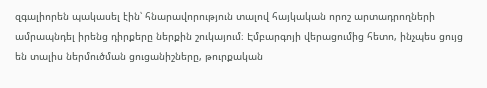զգալիորեն պակասել էին՝ հնարավորություն տալով հայկական որոշ արտադրողների ամրապնդել իրենց դիրքերը ներքին շուկայում։ Էմբարգոյի վերացումից հետո, ինչպես ցույց են տալիս ներմուծման ցուցանիշները, թուրքական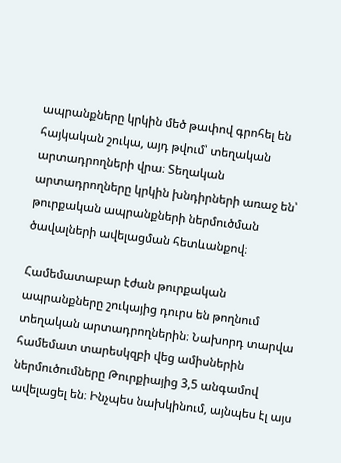ապրանքները կրկին մեծ թափով գրոհել են հայկական շուկա, այդ թվում՝ տեղական արտադրողների վրա։ Տեղական արտադրողները կրկին խնդիրների առաջ են՝ թուրքական ապրանքների ներմուծման ծավալների ավելացման հետևանքով։

Համեմատաբար էժան թուրքական ապրանքները շուկայից դուրս են թողնում տեղական արտադրողներին։ Նախորդ տարվա համեմատ տարեսկզբի վեց ամիսներին ներմուծումները Թուրքիայից 3,5 անգամով ավելացել են։ Ինչպես նախկինում, այնպես էլ այս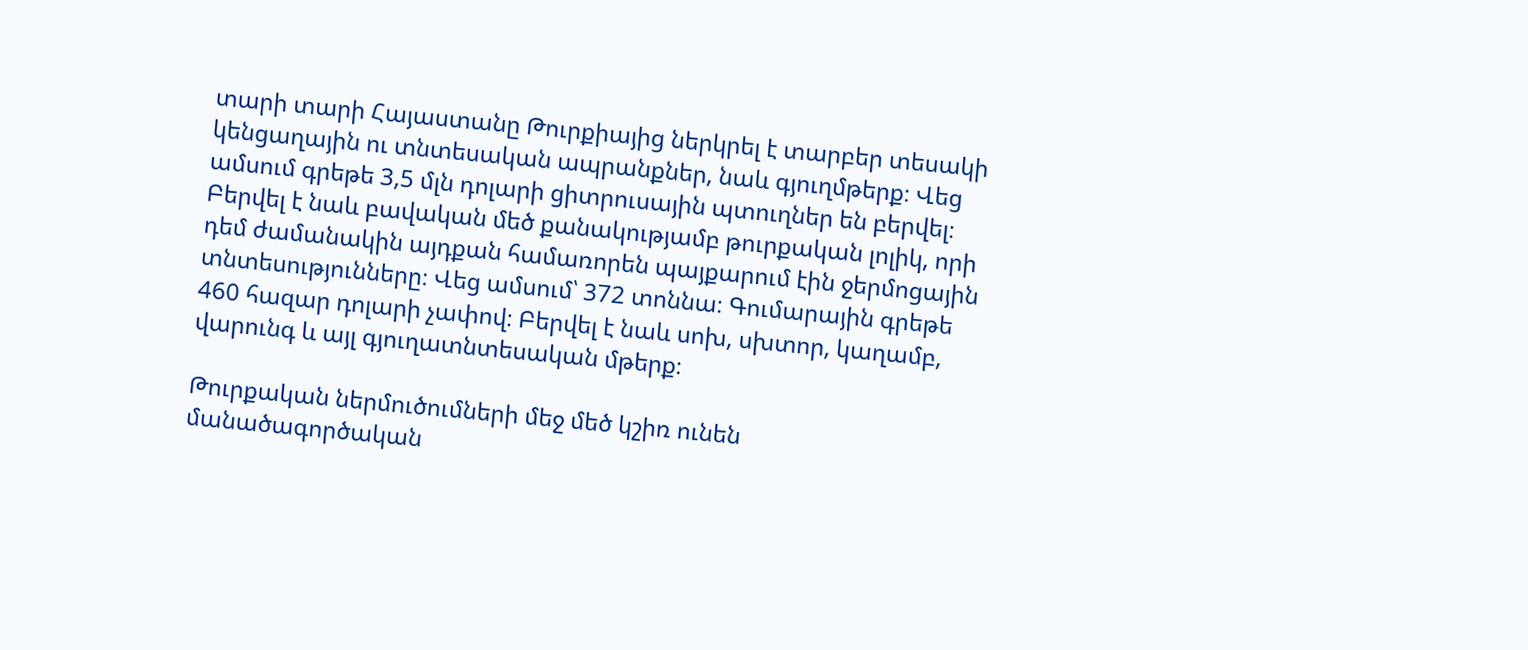տարի տարի Հայաստանը Թուրքիայից ներկրել է տարբեր տեսակի կենցաղային ու տնտեսական ապրանքներ, նաև գյուղմթերք։ Վեց ամսում գրեթե 3,5 մլն դոլարի ցիտրուսային պտուղներ են բերվել։ Բերվել է նաև բավական մեծ քանակությամբ թուրքական լոլիկ, որի դեմ ժամանակին այդքան համառորեն պայքարում էին ջերմոցային տնտեսությունները։ Վեց ամսում՝ 372 տոննա։ Գումարային գրեթե 460 հազար դոլարի չափով։ Բերվել է նաև սոխ, սխտոր, կաղամբ, վարունգ և այլ գյուղատնտեսական մթերք։

Թուրքական ներմուծումների մեջ մեծ կշիռ ունեն մանածագործական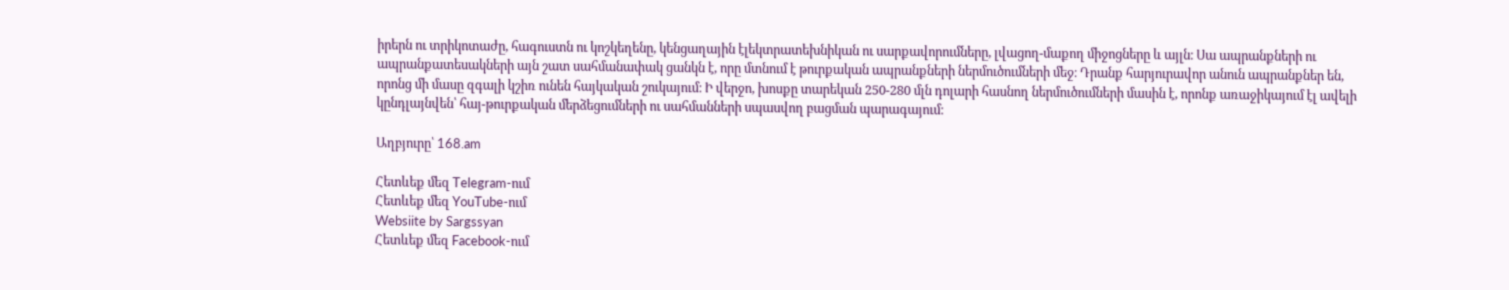իրերն ու տրիկոտաժը, հագուստն ու կոշկեղենը, կենցաղային էլեկտրատեխնիկան ու սարքավորումները, լվացող-մաքող միջոցները և այլն։ Սա ապրանքների ու ապրանքատեսակների այն շատ սահմանափակ ցանկն է, որը մտնում է թուրքական ապրանքների ներմուծումների մեջ։ Դրանք հարյուրավոր անուն ապրանքներ են, որոնց մի մասը զգալի կշիռ ունեն հայկական շուկայում։ Ի վերջո, խոսքը տարեկան 250-280 մլն դոլարի հասնող ներմուծումների մասին է, որոնք առաջիկայում էլ ավելի կընդլայնվեն՝ հայ-թուրքական մերձեցումների ու սահմանների սպասվող բացման պարագայում։

Աղբյուրը՝ 168.am

Հետևեք մեզ Telegram-ում
Հետևեք մեզ YouTube-ում
Websiite by Sargssyan
Հետևեք մեզ Facebook-ում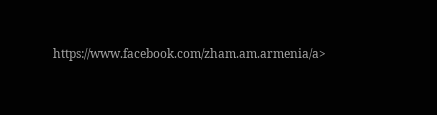https://www.facebook.com/zham.am.armenia/a>